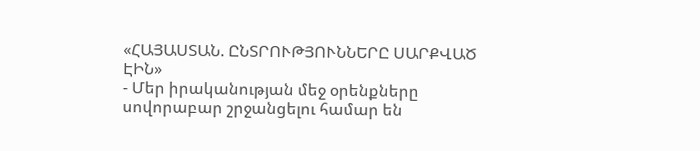«ՀԱՅԱՍՏԱՆ. ԸՆՏՐՈՒԹՅՈՒՆՆԵՐԸ ՍԱՐՔՎԱԾ ԷԻՆ»
- Մեր իրականության մեջ օրենքները սովորաբար շրջանցելու համար են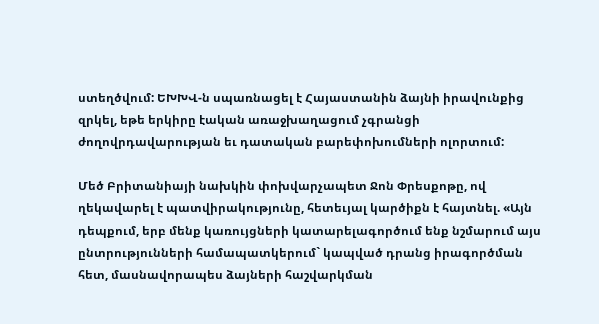ստեղծվում: ԵԽԽՎ-ն սպառնացել է Հայաստանին ձայնի իրավունքից զրկել, եթե երկիրը էական առաջխաղացում չգրանցի ժողովրդավարության եւ դատական բարեփոխումների ոլորտում:

Մեծ Բրիտանիայի նախկին փոխվարչապետ Ջոն Փրեսքոթը, ով ղեկավարել է պատվիրակությունը, հետեւյալ կարծիքն է հայտնել. «Այն դեպքում, երբ մենք կառույցների կատարելագործում ենք նշմարում այս ընտրությունների համապատկերում` կապված դրանց իրագործման հետ, մասնավորապես ձայների հաշվարկման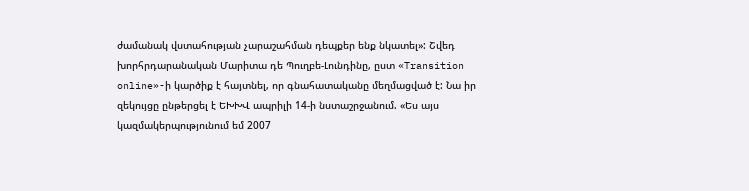ժամանակ վստահության չարաշահման դեպքեր ենք նկատել»: Շվեդ խորհրդարանական Մարիտա դե Պուղբե-Լունդինը, ըստ «Transition online»-ի կարծիք է հայտնել, որ գնահատականը մեղմացված է: Նա իր զեկույցը ընթերցել է ԵԽԽՎ ապրիլի 14-ի նստաշրջանում. «Ես այս կազմակերպությունում եմ 2007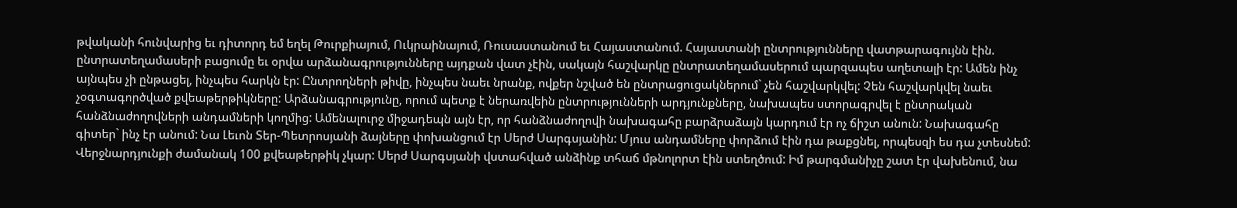թվականի հունվարից եւ դիտորդ եմ եղել Թուրքիայում, Ուկրաինայում, Ռուսաստանում եւ Հայաստանում. Հայաստանի ընտրությունները վատթարագույնն էին. ընտրատեղամասերի բացումը եւ օրվա արձանագրությունները այդքան վատ չէին, սակայն հաշվարկը ընտրատեղամասերում պարզապես աղետալի էր: Ամեն ինչ այնպես չի ընթացել, ինչպես հարկն էր: Ընտրողների թիվը, ինչպես նաեւ նրանք, ովքեր նշված են ընտրացուցակներում` չեն հաշվարկվել: Չեն հաշվարկվել նաեւ չօգտագործված քվեաթերթիկները: Արձանագրությունը, որում պետք է ներառվեին ընտրությունների արդյունքները, նախապես ստորագրվել է ընտրական հանձնաժողովների անդամների կողմից: Ամենալուրջ միջադեպն այն էր, որ հանձնաժողովի նախագահը բարձրաձայն կարդում էր ոչ ճիշտ անուն: Նախագահը գիտեր` ինչ էր անում: Նա Լեւոն Տեր-Պետրոսյանի ձայները փոխանցում էր Սերժ Սարգսյանին: Մյուս անդամները փորձում էին դա թաքցնել, որպեսզի ես դա չտեսնեմ: Վերջնարդյունքի ժամանակ 100 քվեաթերթիկ չկար: Սերժ Սարգսյանի վստահված անձինք տհաճ մթնոլորտ էին ստեղծում: Իմ թարգմանիչը շատ էր վախենում, նա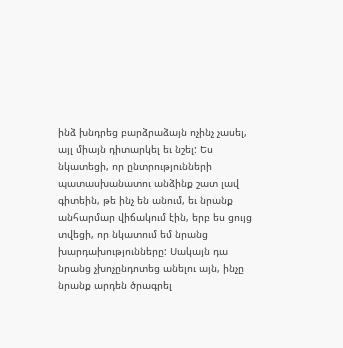ինձ խնդրեց բարձրաձայն ոչինչ չասել, այլ միայն դիտարկել եւ նշել: Ես նկատեցի, որ ընտրությունների պատասխանատու անձինք շատ լավ գիտեին, թե ինչ են անում, եւ նրանք անհարմար վիճակում էին, երբ ես ցույց տվեցի, որ նկատում եմ նրանց խարդախությունները: Սակայն դա նրանց չխոչընդոտեց անելու այն, ինչը նրանք արդեն ծրագրել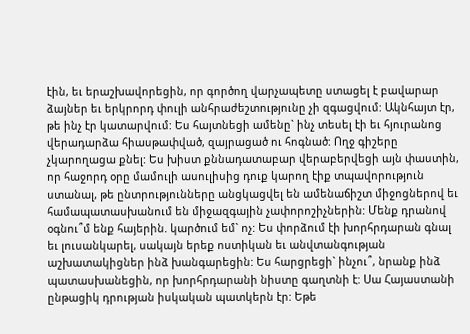էին, եւ երաշխավորեցին, որ գործող վարչապետը ստացել է բավարար ձայներ եւ երկրորդ փուլի անհրաժեշտությունը չի զգացվում: Ակնհայտ էր, թե ինչ էր կատարվում: Ես հայտնեցի ամենը` ինչ տեսել էի եւ հյուրանոց վերադարձա հիասթափված, զայրացած ու հոգնած: Ողջ գիշերը չկարողացա քնել: Ես խիստ քննադատաբար վերաբերվեցի այն փաստին, որ հաջորդ օրը մամուլի ասուլիսից դուք կարող էիք տպավորություն ստանալ, թե ընտրությունները անցկացվել են ամենաճիշտ միջոցներով եւ համապատասխանում են միջազգային չափորոշիչներին: Մենք դրանով օգնու՞մ ենք հայերին. կարծում եմ` ոչ: Ես փորձում էի խորհրդարան գնալ եւ լուսանկարել, սակայն երեք ոստիկան եւ անվտանգության աշխատակիցներ ինձ խանգարեցին: Ես հարցրեցի` ինչու՞, նրանք ինձ պատասխանեցին, որ խորհրդարանի նիստը գաղտնի է: Սա Հայաստանի ընթացիկ դրության իսկական պատկերն էր: Եթե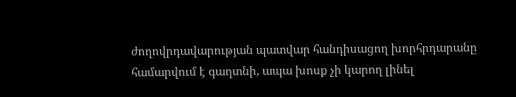ժողովրդավարության պատվար հանդիսացող խորհրդարանը համարվում է գաղտնի, ապա խոսք չի կարող լինել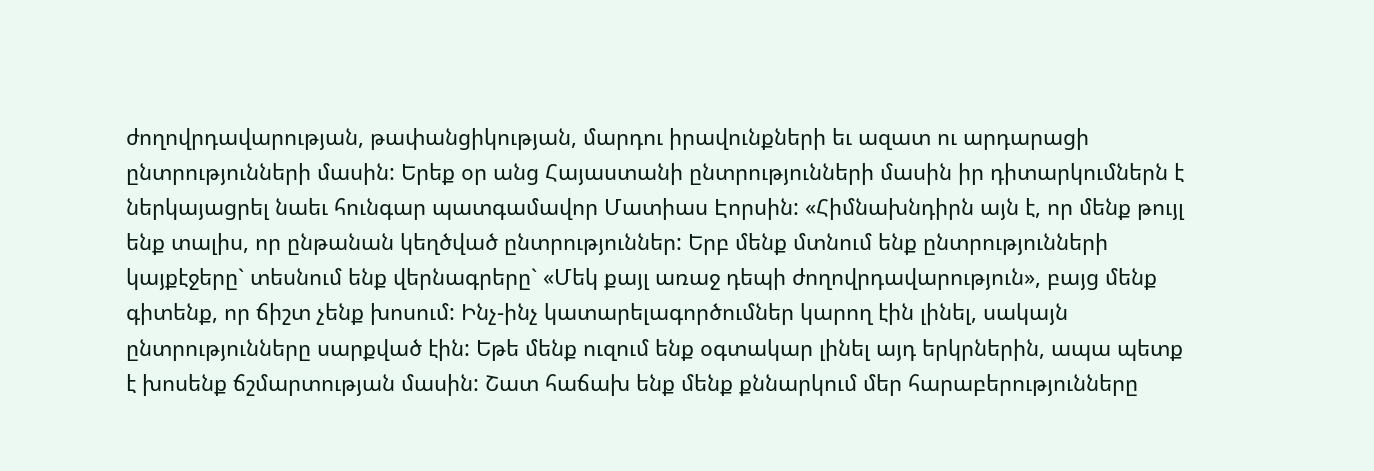ժողովրդավարության, թափանցիկության, մարդու իրավունքների եւ ազատ ու արդարացի ընտրությունների մասին: Երեք օր անց Հայաստանի ընտրությունների մասին իր դիտարկումներն է ներկայացրել նաեւ հունգար պատգամավոր Մատիաս Էորսին: «Հիմնախնդիրն այն է, որ մենք թույլ ենք տալիս, որ ընթանան կեղծված ընտրություններ: Երբ մենք մտնում ենք ընտրությունների կայքէջերը` տեսնում ենք վերնագրերը` «Մեկ քայլ առաջ դեպի ժողովրդավարություն», բայց մենք գիտենք, որ ճիշտ չենք խոսում: Ինչ-ինչ կատարելագործումներ կարող էին լինել, սակայն ընտրությունները սարքված էին: Եթե մենք ուզում ենք օգտակար լինել այդ երկրներին, ապա պետք է խոսենք ճշմարտության մասին: Շատ հաճախ ենք մենք քննարկում մեր հարաբերությունները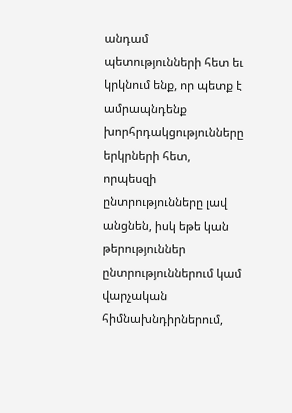անդամ պետությունների հետ եւ կրկնում ենք, որ պետք է ամրապնդենք խորհրդակցությունները երկրների հետ, որպեսզի ընտրությունները լավ անցնեն, իսկ եթե կան թերություններ ընտրություններում կամ վարչական հիմնախնդիրներում,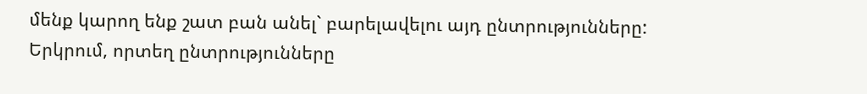մենք կարող ենք շատ բան անել` բարելավելու այդ ընտրությունները: Երկրում, որտեղ ընտրությունները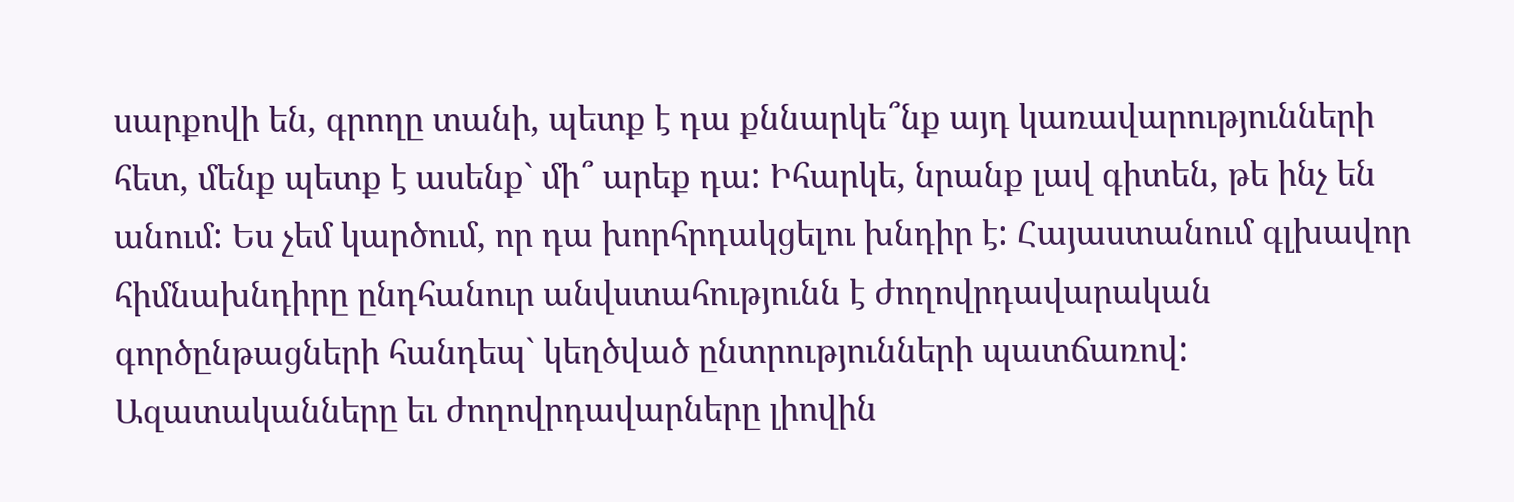սարքովի են, գրողը տանի, պետք է դա քննարկե՞նք այդ կառավարությունների հետ, մենք պետք է ասենք` մի՞ արեք դա: Իհարկե, նրանք լավ գիտեն, թե ինչ են անում: Ես չեմ կարծում, որ դա խորհրդակցելու խնդիր է: Հայաստանում գլխավոր հիմնախնդիրը ընդհանուր անվստահությունն է ժողովրդավարական գործընթացների հանդեպ` կեղծված ընտրությունների պատճառով: Ազատականները եւ ժողովրդավարները լիովին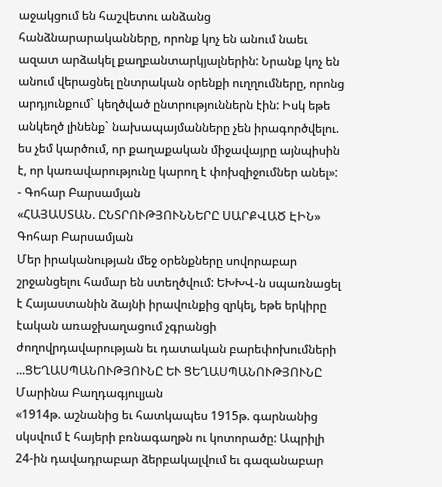աջակցում են հաշվետու անձանց հանձնարարականները, որոնք կոչ են անում նաեւ ազատ արձակել քաղբանտարկյալներին: Նրանք կոչ են անում վերացնել ընտրական օրենքի ուղղումները, որոնց արդյունքում` կեղծված ընտրություններն էին: Իսկ եթե անկեղծ լինենք` նախապայմանները չեն իրագործվելու. ես չեմ կարծում, որ քաղաքական միջավայրը այնպիսին է, որ կառավարությունը կարող է փոխզիջումներ անել»:
- Գոհար Բարսամյան
«ՀԱՅԱՍՏԱՆ. ԸՆՏՐՈՒԹՅՈՒՆՆԵՐԸ ՍԱՐՔՎԱԾ ԷԻՆ»
Գոհար Բարսամյան
Մեր իրականության մեջ օրենքները սովորաբար շրջանցելու համար են ստեղծվում: ԵԽԽՎ-ն սպառնացել է Հայաստանին ձայնի իրավունքից զրկել, եթե երկիրը էական առաջխաղացում չգրանցի ժողովրդավարության եւ դատական բարեփոխումների ...ՑԵՂԱՍՊԱՆՈՒԹՅՈՒՆԸ ԵՒ ՑԵՂԱՍՊԱՆՈՒԹՅՈՒՆԸ
Մարինա Բաղդագյուլյան
«1914թ. աշնանից եւ հատկապես 1915թ. գարնանից սկսվում է հայերի բռնագաղթն ու կոտորածը: Ապրիլի 24-ին դավադրաբար ձերբակալվում եւ գազանաբար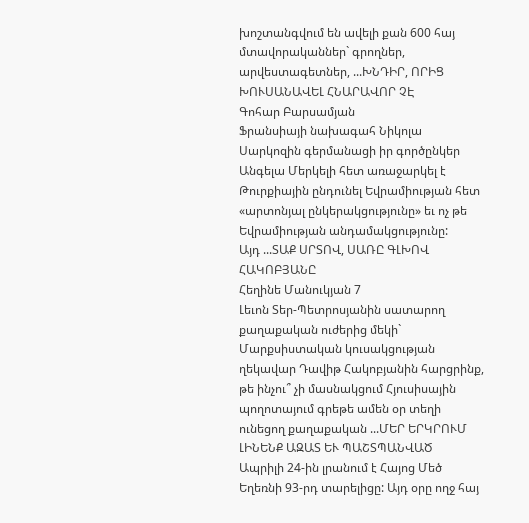խոշտանգվում են ավելի քան 600 հայ մտավորականներ` գրողներ, արվեստագետներ, ...ԽՆԴԻՐ, ՈՐԻՑ ԽՈՒՍԱՆԱՎԵԼ ՀՆԱՐԱՎՈՐ ՉԷ
Գոհար Բարսամյան
Ֆրանսիայի նախագահ Նիկոլա Սարկոզին գերմանացի իր գործընկեր Անգելա Մերկելի հետ առաջարկել է Թուրքիային ընդունել Եվրամիության հետ «արտոնյալ ընկերակցությունը» եւ ոչ թե Եվրամիության անդամակցությունը:
Այդ ...ՏԱՔ ՍՐՏՈՎ, ՍԱՌԸ ԳԼԽՈՎ ՀԱԿՈԲՅԱՆԸ
Հեղինե Մանուկյան 7
Լեւոն Տեր-Պետրոսյանին սատարող քաղաքական ուժերից մեկի` Մարքսիստական կուսակցության ղեկավար Դավիթ Հակոբյանին հարցրինք, թե ինչու՞ չի մասնակցում Հյուսիսային պողոտայում գրեթե ամեն օր տեղի ունեցող քաղաքական ...ՄԵՐ ԵՐԿՐՈՒՄ ԼԻՆԵՆՔ ԱԶԱՏ ԵՒ ՊԱՇՏՊԱՆՎԱԾ
Ապրիլի 24-ին լրանում է Հայոց Մեծ Եղեռնի 93-րդ տարելիցը: Այդ օրը ողջ հայ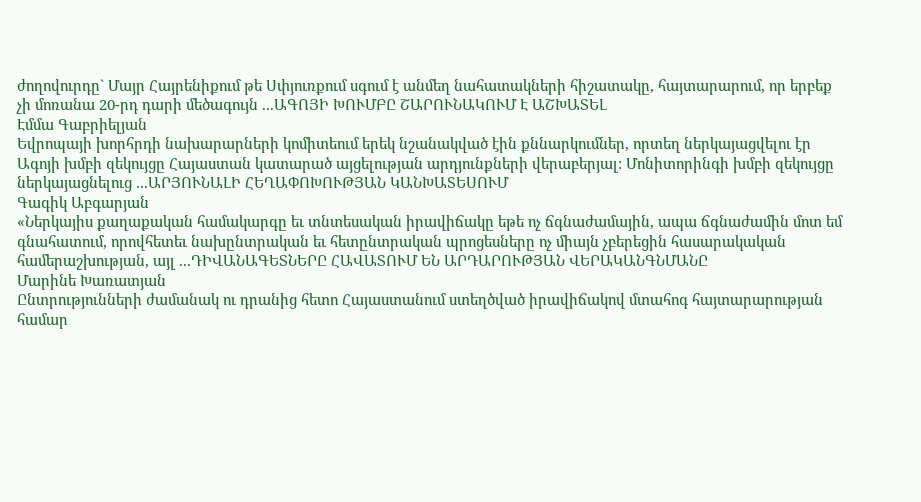ժողովուրդը` Մայր Հայրենիքում թե Սփյուռքում սգում է անմեղ նահատակների հիշատակը, հայտարարում, որ երբեք չի մոռանա 20-րդ դարի մեծագույն ...ԱԳՈՅԻ ԽՈՒՄԲԸ ՇԱՐՈՒՆԱԿՈՒՄ Է ԱՇԽԱՏԵԼ
Էմմա Գաբրիելյան
Եվրոպայի խորհրդի նախարարների կոմիտեում երեկ նշանակված էին քննարկումներ, որտեղ ներկայացվելու էր Ագոյի խմբի զեկույցը Հայաստան կատարած այցելության արդյունքների վերաբերյալ: Մոնիտորինգի խմբի զեկույցը ներկայացնելուց ...ԱՐՅՈՒՆԱԼԻ ՀԵՂԱՓՈԽՈՒԹՅԱՆ ԿԱՆԽԱՏԵՍՈՒՄ
Գագիկ Աբգարյան
«Ներկայիս քաղաքական համակարգը եւ տնտեսական իրավիճակը եթե ոչ ճգնաժամային, ապա ճգնաժամին մոտ եմ գնահատում, որովհետեւ նախընտրական եւ հետընտրական պրոցեսները ոչ միայն չբերեցին հասարակական համերաշխության, այլ ...ԴԻՎԱՆԱԳԵՏՆԵՐԸ ՀԱՎԱՏՈՒՄ ԵՆ ԱՐԴԱՐՈՒԹՅԱՆ ՎԵՐԱԿԱՆԳՆՄԱՆԸ
Մարինե Խառատյան
Ընտրությունների ժամանակ ու դրանից հետո Հայաստանում ստեղծված իրավիճակով մտահոգ հայտարարության համար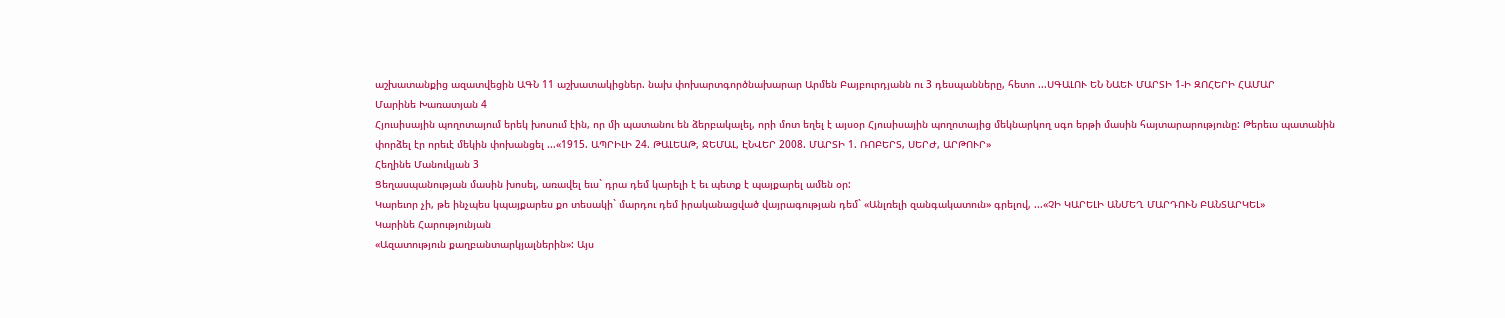աշխատանքից ազատվեցին ԱԳՆ 11 աշխատակիցներ. նախ փոխարտգործնախարար Արմեն Բայբուրդյանն ու 3 դեսպանները, հետո ...ՍԳԱԼՈՒ ԵՆ ՆԱԵՒ ՄԱՐՏԻ 1-Ի ԶՈՀԵՐԻ ՀԱՄԱՐ
Մարինե Խառատյան 4
Հյուսիսային պողոտայում երեկ խոսում էին, որ մի պատանու են ձերբակալել, որի մոտ եղել է այսօր Հյուսիսային պողոտայից մեկնարկող սգո երթի մասին հայտարարությունը: Թերեւս պատանին փորձել էր որեւէ մեկին փոխանցել ...«1915. ԱՊՐԻԼԻ 24. ԹԱԼԵԱԹ, ՋԵՄԱԼ, ԷՆՎԵՐ 2008. ՄԱՐՏԻ 1. ՌՈԲԵՐՏ, ՍԵՐԺ, ԱՐԹՈՒՐ»
Հեղինե Մանուկյան 3
Ցեղասպանության մասին խոսել, առավել եւս` դրա դեմ կարելի է եւ պետք է պայքարել ամեն օր:
Կարեւոր չի, թե ինչպես կպայքարես քո տեսակի` մարդու դեմ իրականացված վայրագության դեմ` «Անլռելի զանգակատուն» գրելով, ...«ՉԻ ԿԱՐԵԼԻ ԱՆՄԵՂ ՄԱՐԴՈՒՆ ԲԱՆՏԱՐԿԵԼ»
Կարինե Հարությունյան
«Ազատություն քաղբանտարկյալներին»: Այս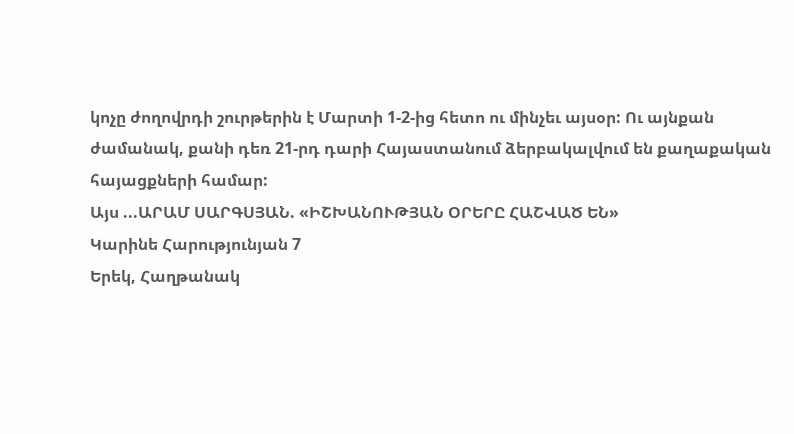կոչը ժողովրդի շուրթերին է Մարտի 1-2-ից հետո ու մինչեւ այսօր: Ու այնքան ժամանակ, քանի դեռ 21-րդ դարի Հայաստանում ձերբակալվում են քաղաքական հայացքների համար:
Այս ...ԱՐԱՄ ՍԱՐԳՍՅԱՆ. «ԻՇԽԱՆՈՒԹՅԱՆ ՕՐԵՐԸ ՀԱՇՎԱԾ ԵՆ»
Կարինե Հարությունյան 7
Երեկ, Հաղթանակ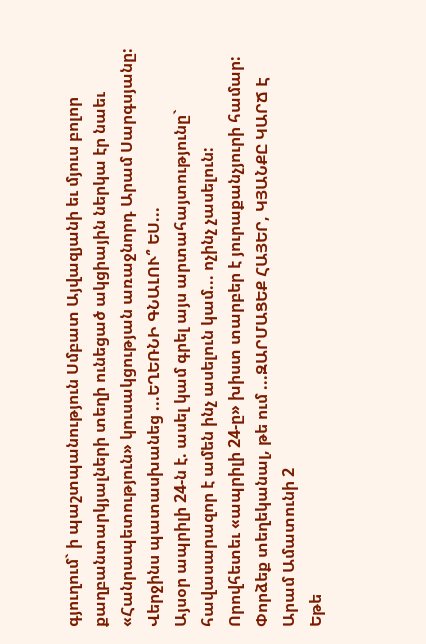գյուղում` ի պաշտպանություն Սմբատ Այվազյանի եւ մյուս բոլոր քաղբանտարկյալների տեղի ունեցած ակցիային ներկա էր նաեւ «Հանրապետություն» կուսակցության առաջնորդ Արամ Սարգսյանը: Վերջինս պատասխանեց ...ԵՂԵՌՆԻ ԳՆԱԼՈՒ՞ ԵՍ...
Այսօր ապրիլի 24-ն է. ասել կամ գրել այս արտահայտությունը` հավասարազոր է ամեն ինչ ասելուն կամ... ոչինչ չասելուն:
Որովհետեւ «ապրիլի 24-ը» խիստ տարբեր է յուրաքանչյուրի համար:
Փորձեք տեղեկանալ, թե ում ...ԶԱՐՄԱՑԵՔ ՀԱՅԵՐ, ԿՅԱՆՔԸ ԿԱՐՃ Է
Արամ Ամատունի 2
Եթե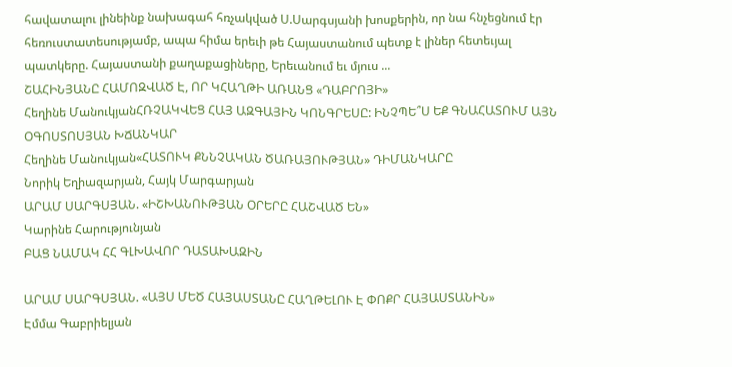հավատալու լինեինք նախագահ հռչակված Ս.Սարգսյանի խոսքերին, որ նա հնչեցնում էր հեռուստատեսությամբ, ապա հիմա երեւի թե Հայաստանում պետք է լիներ հետեւյալ պատկերը. Հայաստանի քաղաքացիները, Երեւանում եւ մյուս ...
ՇԱՀԻՆՅԱՆԸ ՀԱՄՈԶՎԱԾ Է, ՈՐ ԿՀԱՂԹԻ ԱՌԱՆՑ «ԴԱԲՐՈՅԻ»
Հեղինե ՄանուկյանՀՌՉԱԿՎԵՑ ՀԱՅ ԱԶԳԱՅԻՆ ԿՈՆԳՐԵՍԸ: ԻՆՉՊԵ՞Ս ԵՔ ԳՆԱՀԱՏՈՒՄ ԱՅՆ
ՕԳՈՍՏՈՍՅԱՆ ԽՃԱՆԿԱՐ
Հեղինե Մանուկյան«ՀԱՏՈՒԿ ՔՆՆՉԱԿԱՆ ԾԱՌԱՅՈՒԹՅԱՆ» ԴԻՄԱՆԿԱՐԸ
Նորիկ Եղիազարյան, Հայկ Մարգարյան
ԱՐԱՄ ՍԱՐԳՍՅԱՆ. «ԻՇԽԱՆՈՒԹՅԱՆ ՕՐԵՐԸ ՀԱՇՎԱԾ ԵՆ»
Կարինե Հարությունյան
ԲԱՑ ՆԱՄԱԿ ՀՀ ԳԼԽԱՎՈՐ ԴԱՏԱԽԱԶԻՆ

ԱՐԱՄ ՍԱՐԳՍՅԱՆ. «ԱՅՍ ՄԵԾ ՀԱՅԱՍՏԱՆԸ ՀԱՂԹԵԼՈՒ Է ՓՈՔՐ ՀԱՅԱՍՏԱՆԻՆ»
Էմմա Գաբրիելյան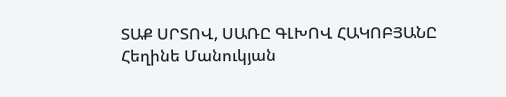ՏԱՔ ՍՐՏՈՎ, ՍԱՌԸ ԳԼԽՈՎ ՀԱԿՈԲՅԱՆԸ
Հեղինե Մանուկյան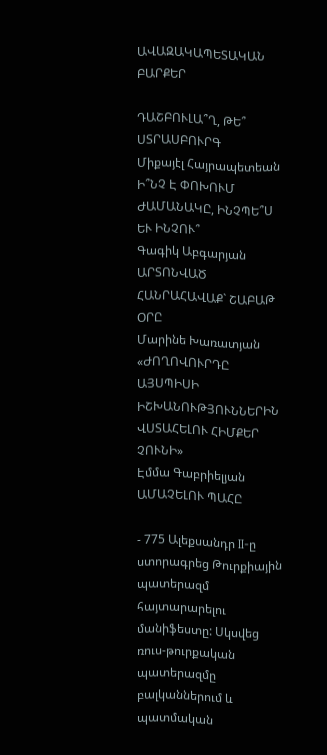ԱՎԱԶԱԿԱՊԵՏԱԿԱՆ ԲԱՐՔԵՐ

ԴԱՇԲՈՒԼԱ՞Ղ, ԹԵ՞ ՍՏՐԱՍԲՈՒՐԳ
Միքայէլ Հայրապետեան
Ի՞ՆՉ Է ՓՈԽՈՒՄ ԺԱՄԱՆԱԿԸ, ԻՆՉՊԵ՞Ս ԵՒ ԻՆՉՈՒ՞
Գագիկ Աբգարյան
ԱՐՏՈՆՎԱԾ ՀԱՆՐԱՀԱՎԱՔ` ՇԱԲԱԹ ՕՐԸ
Մարինե Խառատյան
«ԺՈՂՈՎՈՒՐԴԸ ԱՅՍՊԻՍԻ ԻՇԽԱՆՈՒԹՅՈՒՆՆԵՐԻՆ ՎՍՏԱՀԵԼՈՒ ՀԻՄՔԵՐ ՉՈՒՆԻ»
Էմմա Գաբրիելյան
ԱՄԱՉԵԼՈՒ ՊԱՀԸ

- 775 Ալեքսանդր II-ը ստորագրեց Թուրքիային պատերազմ հայտարարելու մանիֆեստը: Սկսվեց ռուս-թուրքական պատերազմը բալկաններում և պատմական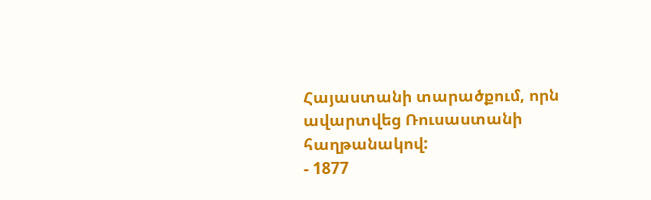Հայաստանի տարածքում, որն ավարտվեց Ռուսաստանի հաղթանակով:
- 1877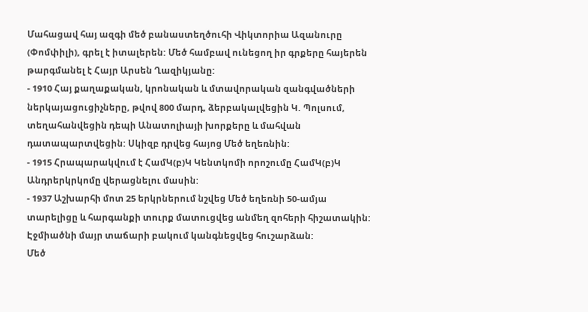Մահացավ հայ ազգի մեծ բանաստեղծուհի Վիկտորիա Ազանուրը (Փոմփիլի), գրել է իտալերեն: Մեծ համբավ ունեցող իր գրքերը հայերեն թարգմանել է Հայր Արսեն Ղազիկյանը:
- 1910 Հայ քաղաքական, կրոնական և մտավորական զանգվածների ներկայացուցիչները, թվով 800 մարդ, ձերբակալվեցին Կ. Պոլսում, տեղահանվեցին դեպի Անատոլիայի խորքերը և մահվան դատապարտվեցին: Սկիզբ դրվեց հայոց Մեծ եղեռնին:
- 1915 Հրապարակվում է ՀամԿ(բ)Կ Կենտկոմի որոշումը ՀամԿ(բ)Կ Անդրերկրկոմը վերացնելու մասին:
- 1937 Աշխարհի մոտ 25 երկրներում նշվեց Մեծ եղեռնի 50-ամյա տարելիցը և հարգանքի տուրք մատուցվեց անմեղ զոհերի հիշատակին:
Էջմիածնի մայր տաճարի բակում կանգնեցվեց հուշարձան:
Մեծ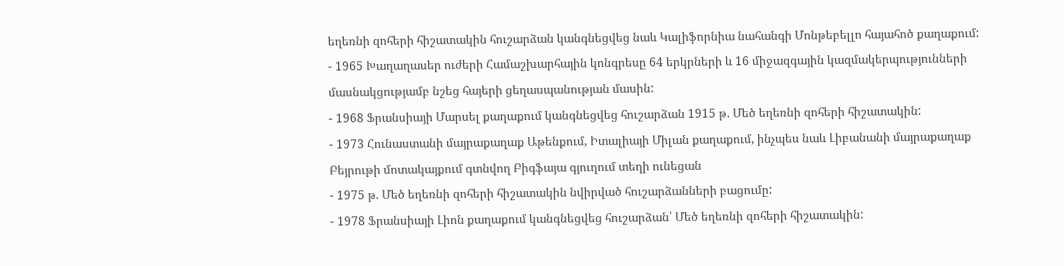եղեռնի զոհերի հիշատակին հուշարձան կանգնեցվեց նաև Կալիֆորնիա նահանգի Մոնթեբելլո հայահոծ քաղաքում:
- 1965 Խաղաղասեր ուժերի Համաշխարհային կոնգրեսը 64 երկրների և 16 միջազգային կազմակերպությունների մասնակցությամբ նշեց հայերի ցեղասպանության մասին:
- 1968 Ֆրանսիայի Մարսել քաղաքում կանգնեցվեց հուշարձան 1915 թ. Մեծ եղեռնի զոհերի հիշատակին:
- 1973 Հունաստանի մայրաքաղաք Աթենքում, Իտալիայի Միլան քաղաքում, ինչպես նաև Լիբանանի մայրաքաղաք Բեյրութի մոտակայքում գտնվող Բիգֆայա գյուղում տեղի ունեցան
- 1975 թ. Մեծ եղեռնի զոհերի հիշատակին նվիրված հուշարձանների բացումը:
- 1978 Ֆրանսիայի Լիոն քաղաքում կանգնեցվեց հուշարձան՝ Մեծ եղեռնի զոհերի հիշատակին: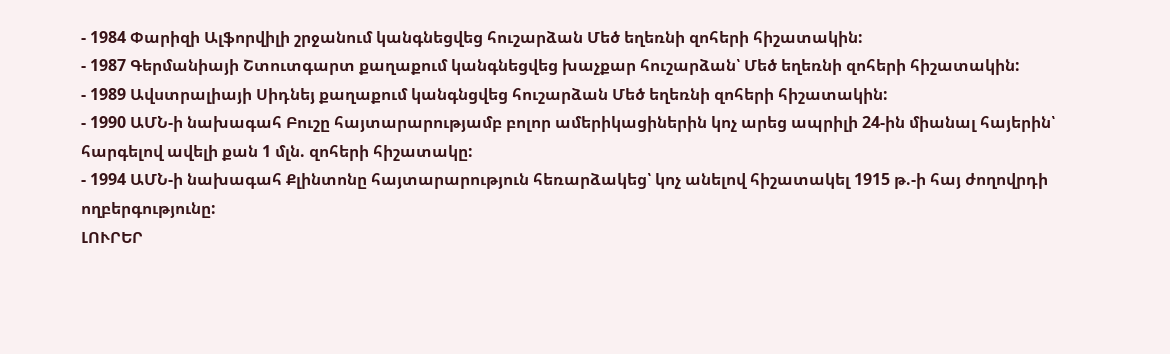- 1984 Փարիզի Ալֆորվիլի շրջանում կանգնեցվեց հուշարձան Մեծ եղեռնի զոհերի հիշատակին:
- 1987 Գերմանիայի Շտուտգարտ քաղաքում կանգնեցվեց խաչքար հուշարձան՝ Մեծ եղեռնի զոհերի հիշատակին:
- 1989 Ավստրալիայի Սիդնեյ քաղաքում կանգնցվեց հուշարձան Մեծ եղեռնի զոհերի հիշատակին:
- 1990 ԱՄՆ-ի նախագահ Բուշը հայտարարությամբ բոլոր ամերիկացիներին կոչ արեց ապրիլի 24-ին միանալ հայերին՝ հարգելով ավելի քան 1 մլն. զոհերի հիշատակը:
- 1994 ԱՄՆ-ի նախագահ Քլինտոնը հայտարարություն հեռարձակեց՝ կոչ անելով հիշատակել 1915 թ.-ի հայ ժողովրդի ողբերգությունը:
ԼՈՒՐԵՐ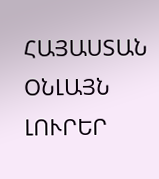ՀԱՅԱՍՏԱՆ
ՕՆԼԱՅՆ ԼՈՒՐԵՐ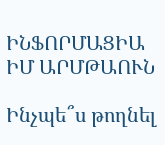ԻՆՖՈՐՄԱՑԻԱ
ԻՄ ԱՐՄԹԱՈՒՆ

Ինչպե՞ս թողնել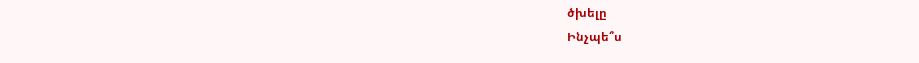ծխելը
Ինչպե՞ս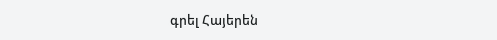գրել Հայերեն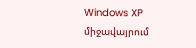Windows XP միջավայրում